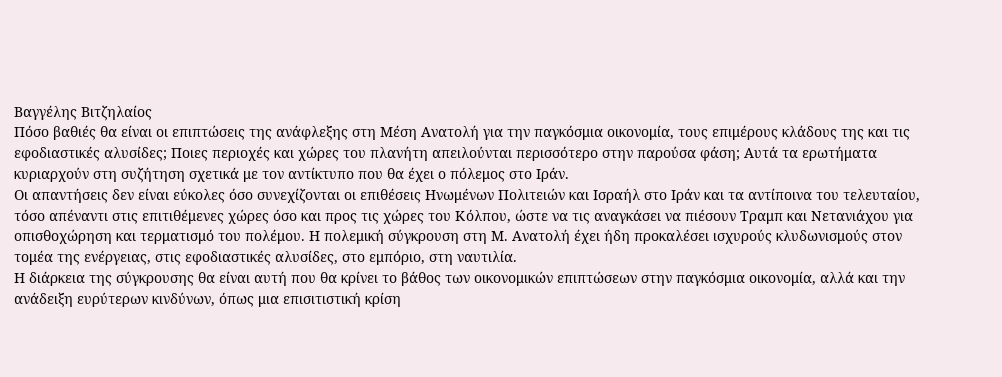Βαγγέλης Βιτζηλαίος
Πόσο βαθιές θα είναι οι επιπτώσεις της ανάφλεξης στη Μέση Ανατολή για την παγκόσμια οικονομία, τους επιμέρους κλάδους της και τις εφοδιαστικές αλυσίδες; Ποιες περιοχές και χώρες του πλανήτη απειλούνται περισσότερο στην παρούσα φάση; Αυτά τα ερωτήματα κυριαρχούν στη συζήτηση σχετικά με τον αντίκτυπο που θα έχει ο πόλεμος στο Ιράν.
Οι απαντήσεις δεν είναι εύκολες όσο συνεχίζονται οι επιθέσεις Ηνωμένων Πολιτειών και Ισραήλ στο Ιράν και τα αντίποινα του τελευταίου, τόσο απέναντι στις επιτιθέμενες χώρες όσο και προς τις χώρες του Κόλπου, ώστε να τις αναγκάσει να πιέσουν Τραμπ και Νετανιάχου για οπισθοχώρηση και τερματισμό του πολέμου. Η πολεμική σύγκρουση στη Μ. Ανατολή έχει ήδη προκαλέσει ισχυρούς κλυδωνισμούς στον τομέα της ενέργειας, στις εφοδιαστικές αλυσίδες, στο εμπόριο, στη ναυτιλία.
Η διάρκεια της σύγκρουσης θα είναι αυτή που θα κρίνει το βάθος των οικονομικών επιπτώσεων στην παγκόσμια οικονομία, αλλά και την ανάδειξη ευρύτερων κινδύνων, όπως μια επισιτιστική κρίση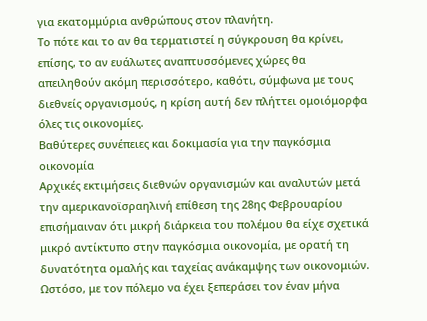για εκατομμύρια ανθρώπους στον πλανήτη.
Το πότε και το αν θα τερματιστεί η σύγκρουση θα κρίνει, επίσης, το αν ευάλωτες αναπτυσσόμενες χώρες θα απειληθούν ακόμη περισσότερο, καθότι, σύμφωνα με τους διεθνείς οργανισμούς, η κρίση αυτή δεν πλήττει ομοιόμορφα όλες τις οικονομίες.
Βαθύτερες συνέπειες και δοκιμασία για την παγκόσμια οικονομία
Αρχικές εκτιμήσεις διεθνών οργανισμών και αναλυτών μετά την αμερικανοϊσραηλινή επίθεση της 28ης Φεβρουαρίου επισήμαιναν ότι μικρή διάρκεια του πολέμου θα είχε σχετικά μικρό αντίκτυπο στην παγκόσμια οικονομία, με ορατή τη δυνατότητα ομαλής και ταχείας ανάκαμψης των οικονομιών. Ωστόσο, με τον πόλεμο να έχει ξεπεράσει τον έναν μήνα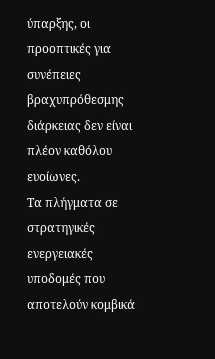ύπαρξης, οι προοπτικές για συνέπειες βραχυπρόθεσμης διάρκειας δεν είναι πλέον καθόλου ευοίωνες.
Τα πλήγματα σε στρατηγικές ενεργειακές υποδομές που αποτελούν κομβικά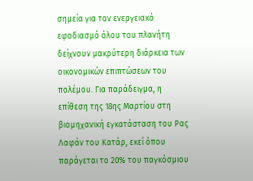σημεία για τον ενεργειακό εφοδιασμό όλου του πλανήτη δείχνουν μακρύτερη διάρκεια των οικονομικών επιπτώσεων του πολέμου. Για παράδειγμα, η επίθεση της 18ης Μαρτίου στη βιομηχανική εγκατάσταση του Ρας Λαφάν του Κατάρ, εκεί όπου παράγεται το 20% του παγκόσμιου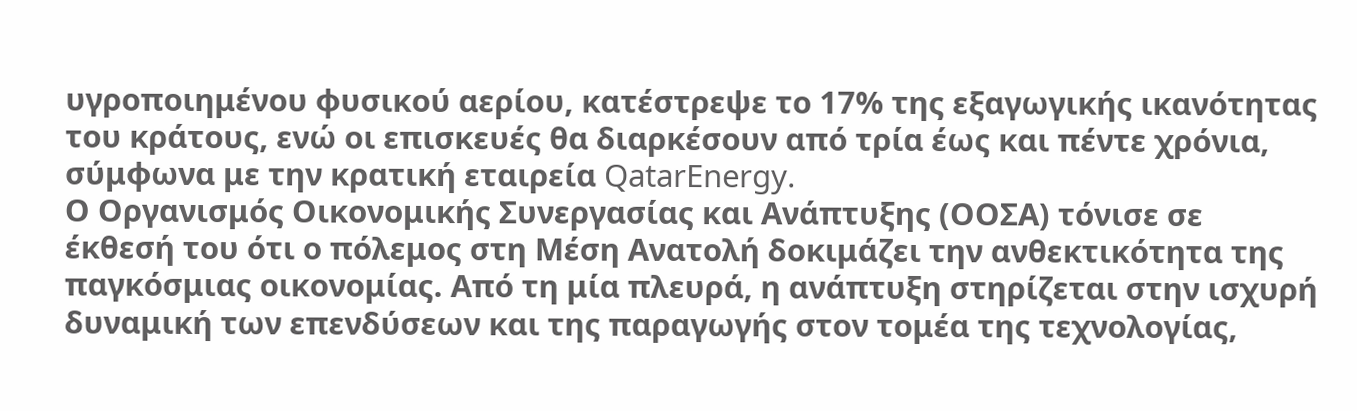υγροποιημένου φυσικού αερίου, κατέστρεψε το 17% της εξαγωγικής ικανότητας του κράτους, ενώ οι επισκευές θα διαρκέσουν από τρία έως και πέντε χρόνια, σύμφωνα με την κρατική εταιρεία QatarEnergy.
Ο Οργανισμός Οικονομικής Συνεργασίας και Ανάπτυξης (ΟΟΣΑ) τόνισε σε έκθεσή του ότι ο πόλεμος στη Μέση Ανατολή δοκιμάζει την ανθεκτικότητα της παγκόσμιας οικονομίας. Από τη μία πλευρά, η ανάπτυξη στηρίζεται στην ισχυρή δυναμική των επενδύσεων και της παραγωγής στον τομέα της τεχνολογίας,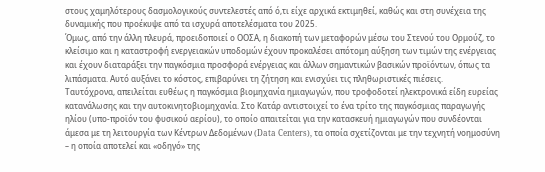στους χαμηλότερους δασμολογικούς συντελεστές από ό,τι είχε αρχικά εκτιμηθεί, καθώς και στη συνέχεια της δυναμικής που προέκυψε από τα ισχυρά αποτελέσματα του 2025.
Όμως, από την άλλη πλευρά, προειδοποιεί ο ΟΟΣΑ, η διακοπή των μεταφορών μέσω του Στενού του Ορμούζ, το κλείσιμο και η καταστροφή ενεργειακών υποδομών έχουν προκαλέσει απότομη αύξηση των τιμών της ενέργειας και έχουν διαταράξει την παγκόσμια προσφορά ενέργειας και άλλων σημαντικών βασικών προϊόντων, όπως τα λιπάσματα. Αυτό αυξάνει το κόστος, επιβαρύνει τη ζήτηση και ενισχύει τις πληθωριστικές πιέσεις.
Tαυτόχρονα, απειλείται ευθέως η παγκόσμια βιομηχανία ημιαγωγών, που τροφοδοτεί ηλεκτρονικά είδη ευρείας κατανάλωσης και την αυτοκινητοβιομηχανία. Στο Κατάρ αντιστοιχεί το ένα τρίτο της παγκόσμιας παραγωγής ηλίου (υπο-προϊόν του φυσικού αερίου), το οποίο απαιτείται για την κατασκευή ημιαγωγών που συνδέονται άμεσα με τη λειτουργία των Κέντρων Δεδομένων (Data Centers), τα οποία σχετίζονται με την τεχνητή νοημοσύνη – η οποία αποτελεί και «οδηγό» της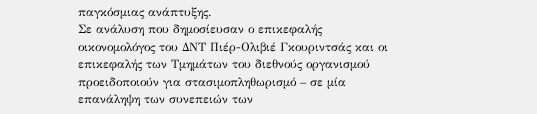παγκόσμιας ανάπτυξης.
Σε ανάλυση που δημοσίευσαν ο επικεφαλής οικονομολόγος του ΔΝΤ Πιέρ-Ολιβιέ Γκουριντσάς και οι επικεφαλής των Τμημάτων του διεθνούς οργανισμού προειδοποιούν για στασιμοπληθωρισμό – σε μία επανάληψη των συνεπειών των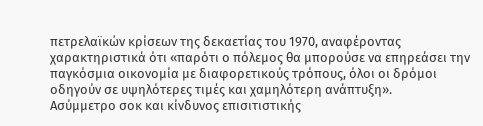πετρελαϊκών κρίσεων της δεκαετίας του 1970, αναφέροντας χαρακτηριστικά ότι «παρότι ο πόλεμος θα μπορούσε να επηρεάσει την παγκόσμια οικονομία με διαφορετικούς τρόπους, όλοι οι δρόμοι οδηγούν σε υψηλότερες τιμές και χαμηλότερη ανάπτυξη».
Ασύμμετρο σοκ και κίνδυνος επισιτιστικής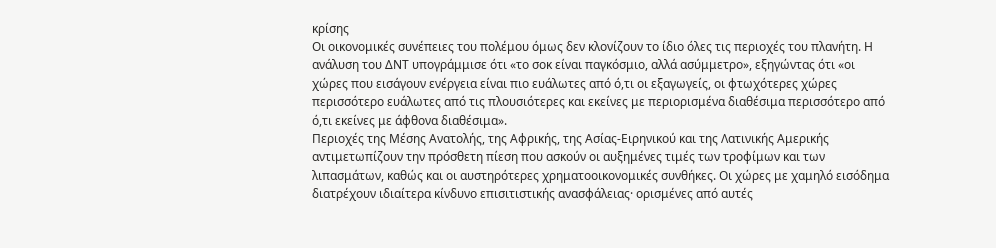κρίσης
Οι οικονομικές συνέπειες του πολέμου όμως δεν κλονίζουν το ίδιο όλες τις περιοχές του πλανήτη. Η ανάλυση του ΔΝΤ υπογράμμισε ότι «το σοκ είναι παγκόσμιο, αλλά ασύμμετρο», εξηγώντας ότι «οι χώρες που εισάγουν ενέργεια είναι πιο ευάλωτες από ό,τι οι εξαγωγείς, οι φτωχότερες χώρες περισσότερο ευάλωτες από τις πλουσιότερες και εκείνες με περιορισμένα διαθέσιμα περισσότερο από ό,τι εκείνες με άφθονα διαθέσιμα».
Περιοχές της Μέσης Ανατολής, της Αφρικής, της Ασίας-Ειρηνικού και της Λατινικής Αμερικής αντιμετωπίζουν την πρόσθετη πίεση που ασκούν οι αυξημένες τιμές των τροφίμων και των λιπασμάτων, καθώς και οι αυστηρότερες χρηματοοικονομικές συνθήκες. Οι χώρες με χαμηλό εισόδημα διατρέχουν ιδιαίτερα κίνδυνο επισιτιστικής ανασφάλειας· ορισμένες από αυτές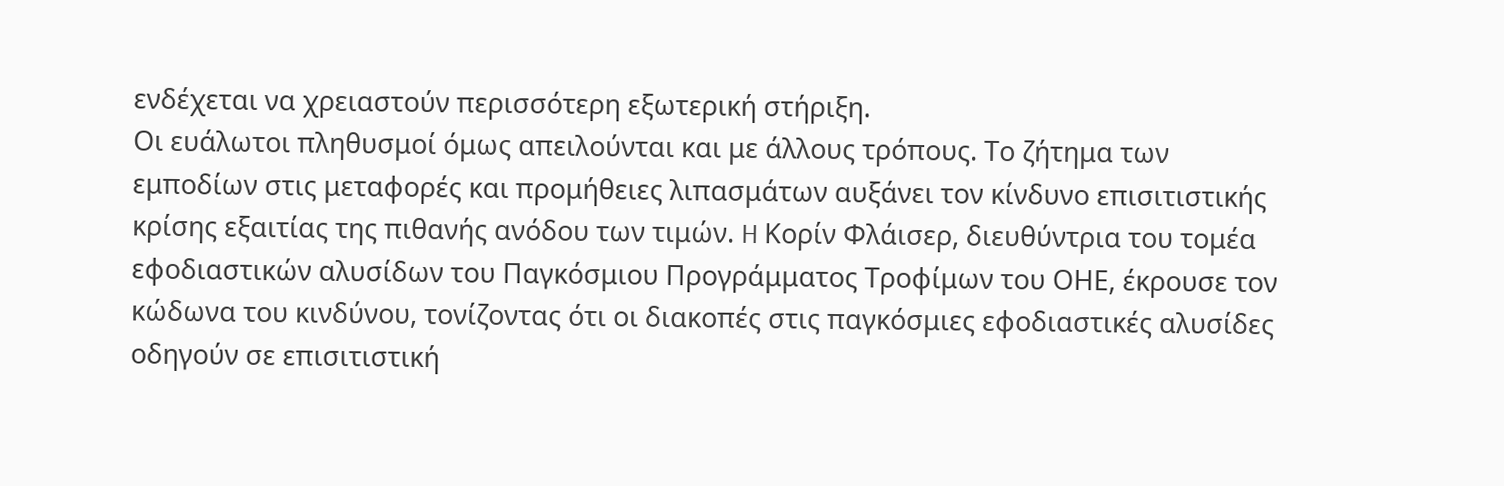ενδέχεται να χρειαστούν περισσότερη εξωτερική στήριξη.
Οι ευάλωτοι πληθυσμοί όμως απειλούνται και με άλλους τρόπους. Το ζήτημα των εμποδίων στις μεταφορές και προμήθειες λιπασμάτων αυξάνει τον κίνδυνο επισιτιστικής κρίσης εξαιτίας της πιθανής ανόδου των τιμών. H Κορίν Φλάισερ, διευθύντρια του τομέα εφοδιαστικών αλυσίδων του Παγκόσμιου Προγράμματος Τροφίμων του ΟΗΕ, έκρουσε τον κώδωνα του κινδύνου, τονίζοντας ότι οι διακοπές στις παγκόσμιες εφοδιαστικές αλυσίδες οδηγούν σε επισιτιστική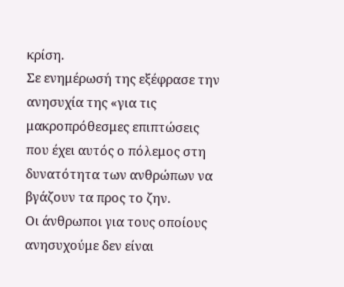κρίση.
Σε ενημέρωσή της εξέφρασε την ανησυχία της «για τις μακροπρόθεσμες επιπτώσεις που έχει αυτός ο πόλεμος στη δυνατότητα των ανθρώπων να βγάζουν τα προς το ζην.
Οι άνθρωποι για τους οποίους ανησυχούμε δεν είναι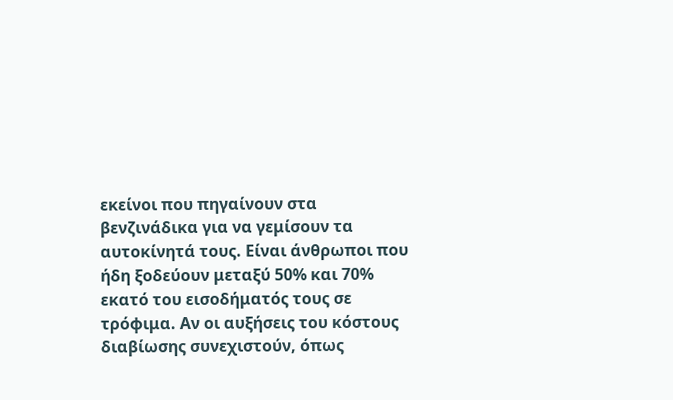εκείνοι που πηγαίνουν στα βενζινάδικα για να γεμίσουν τα αυτοκίνητά τους. Είναι άνθρωποι που ήδη ξοδεύουν μεταξύ 50% και 70% εκατό του εισοδήματός τους σε τρόφιμα. Αν οι αυξήσεις του κόστους διαβίωσης συνεχιστούν, όπως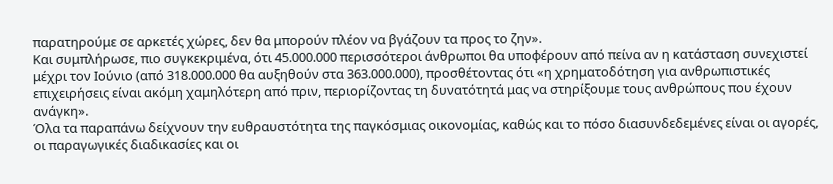παρατηρούμε σε αρκετές χώρες, δεν θα μπορούν πλέον να βγάζουν τα προς το ζην».
Και συμπλήρωσε, πιο συγκεκριμένα, ότι 45.000.000 περισσότεροι άνθρωποι θα υποφέρουν από πείνα αν η κατάσταση συνεχιστεί μέχρι τον Ιούνιο (από 318.000.000 θα αυξηθούν στα 363.000.000), προσθέτοντας ότι «η χρηματοδότηση για ανθρωπιστικές επιχειρήσεις είναι ακόμη χαμηλότερη από πριν, περιορίζοντας τη δυνατότητά μας να στηρίξουμε τους ανθρώπους που έχουν ανάγκη».
Όλα τα παραπάνω δείχνουν την ευθραυστότητα της παγκόσμιας οικονομίας, καθώς και το πόσο διασυνδεδεμένες είναι οι αγορές, οι παραγωγικές διαδικασίες και οι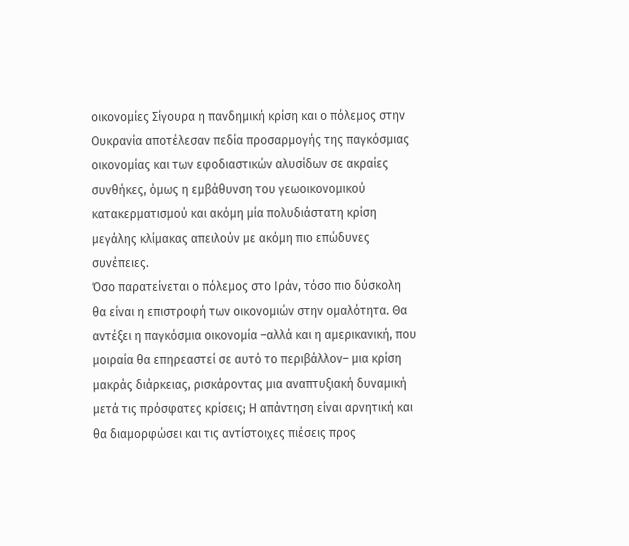οικονομίες Σίγουρα η πανδημική κρίση και ο πόλεμος στην Ουκρανία αποτέλεσαν πεδία προσαρμογής της παγκόσμιας οικονομίας και των εφοδιαστικών αλυσίδων σε ακραίες συνθήκες, όμως η εμβάθυνση του γεωοικονομικού κατακερματισμού και ακόμη μία πολυδιάστατη κρίση μεγάλης κλίμακας απειλούν με ακόμη πιο επώδυνες συνέπειες.
Όσο παρατείνεται ο πόλεμος στο Ιράν, τόσο πιο δύσκολη θα είναι η επιστροφή των οικονομιών στην ομαλότητα. Θα αντέξει η παγκόσμια οικονομία –αλλά και η αμερικανική, που μοιραία θα επηρεαστεί σε αυτό το περιβάλλον– μια κρίση μακράς διάρκειας, ρισκάροντας μια αναπτυξιακή δυναμική μετά τις πρόσφατες κρίσεις; Η απάντηση είναι αρνητική και θα διαμορφώσει και τις αντίστοιχες πιέσεις προς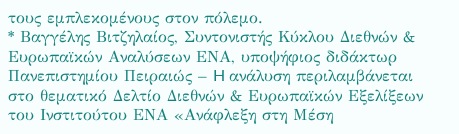τους εμπλεκομένους στον πόλεμο.
* Βαγγέλης Βιτζηλαίος, Συντονιστής Κύκλου Διεθνών & Ευρωπαϊκών Αναλύσεων ΕΝΑ, υποψήφιος διδάκτωρ Πανεπιστημίου Πειραιώς – H ανάλυση περιλαμβάνεται στο θεματικό Δελτίο Διεθνών & Ευρωπαϊκών Εξελίξεων του Ινστιτούτου ΕΝΑ «Ανάφλεξη στη Μέση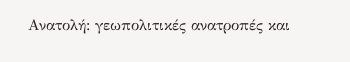Ανατολή: γεωπολιτικές ανατροπές και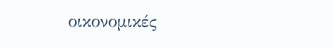οικονομικές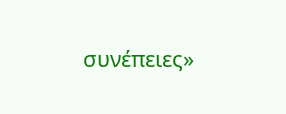συνέπειες»